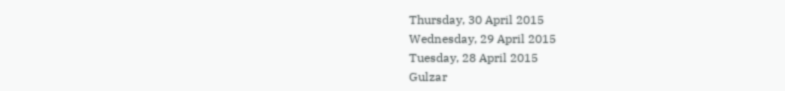Thursday, 30 April 2015
Wednesday, 29 April 2015
Tuesday, 28 April 2015
Gulzar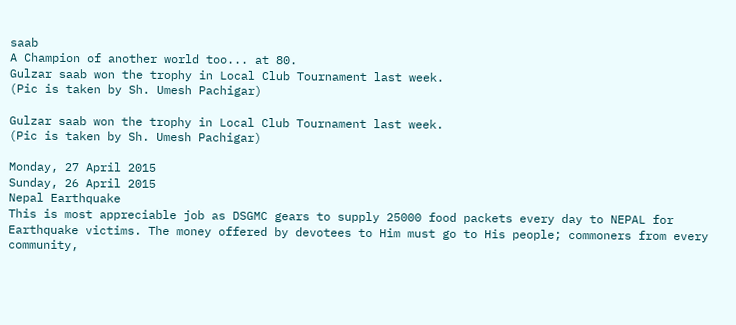saab
A Champion of another world too... at 80.
Gulzar saab won the trophy in Local Club Tournament last week.
(Pic is taken by Sh. Umesh Pachigar)

Gulzar saab won the trophy in Local Club Tournament last week.
(Pic is taken by Sh. Umesh Pachigar)

Monday, 27 April 2015
Sunday, 26 April 2015
Nepal Earthquake
This is most appreciable job as DSGMC gears to supply 25000 food packets every day to NEPAL for Earthquake victims. The money offered by devotees to Him must go to His people; commoners from every community,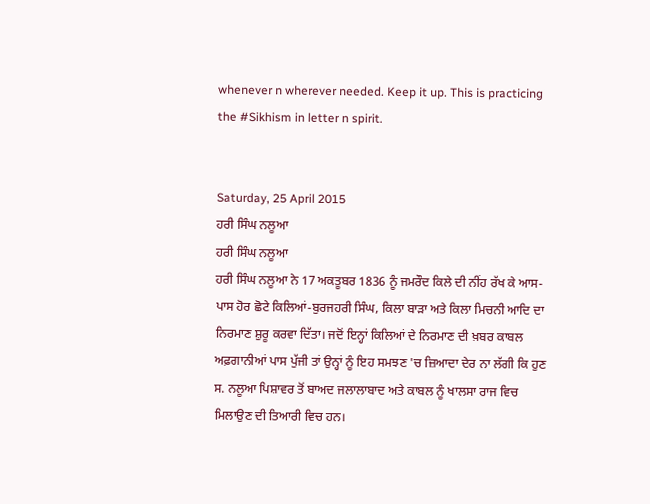whenever n wherever needed. Keep it up. This is practicing the #Sikhism in letter n spirit.


Saturday, 25 April 2015
ਹਰੀ ਸਿੰਘ ਨਲੂਆ
ਹਰੀ ਸਿੰਘ ਨਲੂਆ
ਹਰੀ ਸਿੰਘ ਨਲੂਆ ਨੇ 17 ਅਕਤੂਬਰ 1836 ਨੂੰ ਜਮਰੌਦ ਕਿਲੇ ਦੀ ਨੀਂਹ ਰੱਖ ਕੇ ਆਸ-ਪਾਸ ਹੋਰ ਛੋਟੇ ਕਿਲਿਆਂ-ਬੁਰਜਹਰੀ ਸਿੰਘ, ਕਿਲਾ ਬਾੜਾ ਅਤੇ ਕਿਲਾ ਮਿਚਨੀ ਆਦਿ ਦਾ ਨਿਰਮਾਣ ਸ਼ੁਰੂ ਕਰਵਾ ਦਿੱਤਾ। ਜਦੋਂ ਇਨ੍ਹਾਂ ਕਿਲਿਆਂ ਦੇ ਨਿਰਮਾਣ ਦੀ ਖ਼ਬਰ ਕਾਬਲ ਅਫ਼ਗਾਨੀਆਂ ਪਾਸ ਪੁੱਜੀ ਤਾਂ ਉਨ੍ਹਾਂ ਨੂੰ ਇਹ ਸਮਝਣ 'ਚ ਜ਼ਿਆਦਾ ਦੇਰ ਨਾ ਲੱਗੀ ਕਿ ਹੁਣ ਸ. ਨਲੂਆ ਪਿਸ਼ਾਵਰ ਤੋਂ ਬਾਅਦ ਜਲਾਲਾਬਾਦ ਅਤੇ ਕਾਬਲ ਨੂੰ ਖਾਲਸਾ ਰਾਜ ਵਿਚ ਮਿਲਾਉਣ ਦੀ ਤਿਆਰੀ ਵਿਚ ਹਨ।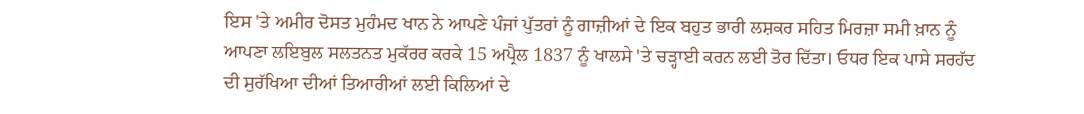ਇਸ 'ਤੇ ਅਮੀਰ ਦੋਸਤ ਮੁਹੰਮਦ ਖਾਨ ਨੇ ਆਪਣੇ ਪੰਜਾਂ ਪੁੱਤਰਾਂ ਨੂੰ ਗਾਜ਼ੀਆਂ ਦੇ ਇਕ ਬਹੁਤ ਭਾਰੀ ਲਸ਼ਕਰ ਸਹਿਤ ਮਿਰਜ਼ਾ ਸਮੀ ਖ਼ਾਨ ਨੂੰ ਆਪਣਾ ਲਇਬੁਲ ਸਲਤਨਤ ਮੁਕੱਰਰ ਕਰਕੇ 15 ਅਪ੍ਰੈਲ 1837 ਨੂੰ ਖਾਲਸੇ 'ਤੇ ਚੜ੍ਹਾਈ ਕਰਨ ਲਈ ਤੋਰ ਦਿੱਤਾ। ਓਧਰ ਇਕ ਪਾਸੇ ਸਰਹੱਦ ਦੀ ਸੁਰੱਖਿਆ ਦੀਆਂ ਤਿਆਰੀਆਂ ਲਈ ਕਿਲਿਆਂ ਦੇ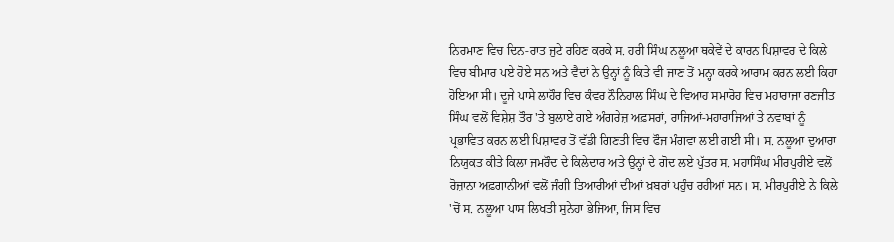ਨਿਰਮਾਣ ਵਿਚ ਦਿਨ-ਰਾਤ ਜੁਟੇ ਰਹਿਣ ਕਰਕੇ ਸ. ਹਰੀ ਸਿੰਘ ਨਲੂਆ ਥਕੇਵੇਂ ਦੇ ਕਾਰਨ ਪਿਸ਼ਾਵਰ ਦੇ ਕਿਲੇ ਵਿਚ ਬੀਮਾਰ ਪਏ ਹੋਏ ਸਨ ਅਤੇ ਵੈਦਾਂ ਨੇ ਉਨ੍ਹਾਂ ਨੂੰ ਕਿਤੇ ਵੀ ਜਾਣ ਤੋਂ ਮਨ੍ਹਾ ਕਰਕੇ ਆਰਾਮ ਕਰਨ ਲਈ ਕਿਹਾ ਹੋਇਆ ਸੀ। ਦੂਜੇ ਪਾਸੇ ਲਾਹੌਰ ਵਿਚ ਕੰਵਰ ਨੌਨਿਹਾਲ ਸਿੰਘ ਦੇ ਵਿਆਹ ਸਮਾਰੋਹ ਵਿਚ ਮਹਾਰਾਜਾ ਰਣਜੀਤ ਸਿੰਘ ਵਲੋਂ ਵਿਸ਼ੇਸ਼ ਤੌਰ 'ਤੇ ਬੁਲਾਏ ਗਏ ਅੰਗਰੇਜ਼ ਅਫ਼ਸਰਾਂ, ਰਾਜਿਆਂ-ਮਹਾਰਾਜਿਆਂ ਤੇ ਨਵਾਬਾਂ ਨੂੰ ਪ੍ਰਭਾਵਿਤ ਕਰਨ ਲਈ ਪਿਸ਼ਾਵਰ ਤੋਂ ਵੱਡੀ ਗਿਣਤੀ ਵਿਚ ਫੌਜ ਮੰਗਵਾ ਲਈ ਗਈ ਸੀ। ਸ. ਨਲੂਆ ਦੁਆਰਾ ਨਿਯੁਕਤ ਕੀਤੇ ਕਿਲਾ ਜਮਰੌਦ ਦੇ ਕਿਲੇਦਾਰ ਅਤੇ ਉਨ੍ਹਾਂ ਦੇ ਗੋਦ ਲਏ ਪੁੱਤਰ ਸ. ਮਹਾਸਿੰਘ ਮੀਰਪੁਰੀਏ ਵਲੋਂ ਰੋਜ਼ਾਨਾ ਅਫ਼ਗਾਨੀਆਂ ਵਲੋਂ ਜੰਗੀ ਤਿਆਰੀਆਂ ਦੀਆਂ ਖ਼ਬਰਾਂ ਪਹੁੰਚ ਰਹੀਆਂ ਸਨ। ਸ. ਮੀਰਪੁਰੀਏ ਨੇ ਕਿਲੇ 'ਚੋਂ ਸ. ਨਲੂਆ ਪਾਸ ਲਿਖਤੀ ਸੁਨੇਹਾ ਭੇਜਿਆ, ਜਿਸ ਵਿਚ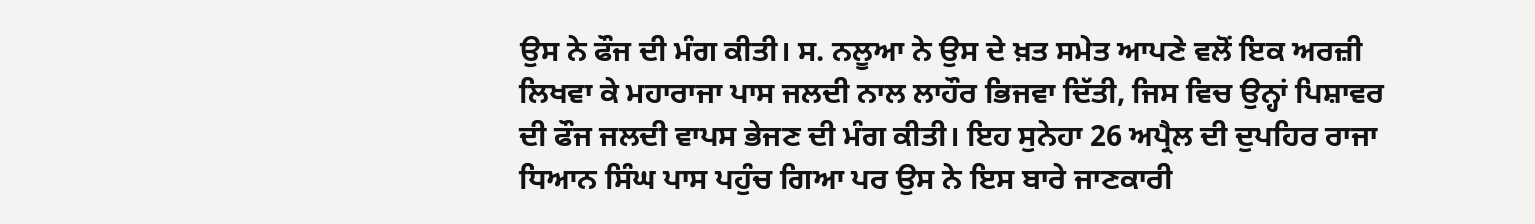ਉਸ ਨੇ ਫੌਜ ਦੀ ਮੰਗ ਕੀਤੀ। ਸ. ਨਲੂਆ ਨੇ ਉਸ ਦੇ ਖ਼ਤ ਸਮੇਤ ਆਪਣੇ ਵਲੋਂ ਇਕ ਅਰਜ਼ੀ ਲਿਖਵਾ ਕੇ ਮਹਾਰਾਜਾ ਪਾਸ ਜਲਦੀ ਨਾਲ ਲਾਹੌਰ ਭਿਜਵਾ ਦਿੱਤੀ, ਜਿਸ ਵਿਚ ਉਨ੍ਹਾਂ ਪਿਸ਼ਾਵਰ ਦੀ ਫੌਜ ਜਲਦੀ ਵਾਪਸ ਭੇਜਣ ਦੀ ਮੰਗ ਕੀਤੀ। ਇਹ ਸੁਨੇਹਾ 26 ਅਪ੍ਰੈਲ ਦੀ ਦੁਪਹਿਰ ਰਾਜਾ ਧਿਆਨ ਸਿੰਘ ਪਾਸ ਪਹੁੰਚ ਗਿਆ ਪਰ ਉਸ ਨੇ ਇਸ ਬਾਰੇ ਜਾਣਕਾਰੀ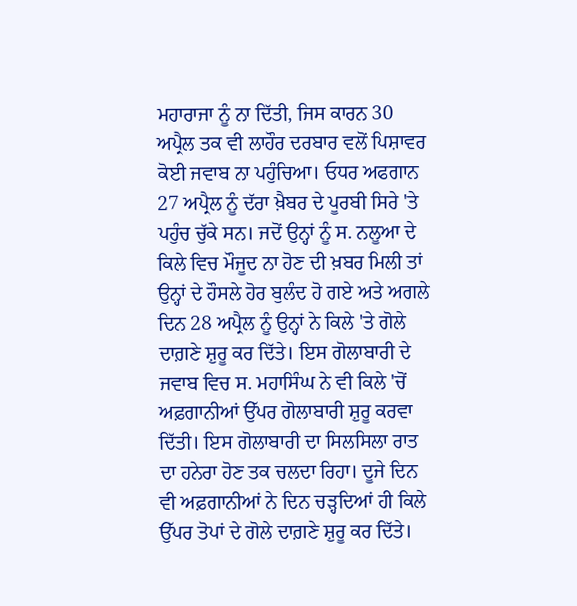ਮਹਾਰਾਜਾ ਨੂੰ ਨਾ ਦਿੱਤੀ, ਜਿਸ ਕਾਰਨ 30 ਅਪ੍ਰੈਲ ਤਕ ਵੀ ਲਾਹੌਰ ਦਰਬਾਰ ਵਲੋਂ ਪਿਸ਼ਾਵਰ ਕੋਈ ਜਵਾਬ ਨਾ ਪਹੁੰਚਿਆ। ਓਧਰ ਅਫਗਾਨ 27 ਅਪ੍ਰੈਲ ਨੂੰ ਦੱਰਾ ਖ਼ੈਬਰ ਦੇ ਪੂਰਬੀ ਸਿਰੇ 'ਤੇ ਪਹੁੰਚ ਚੁੱਕੇ ਸਨ। ਜਦੋਂ ਉਨ੍ਹਾਂ ਨੂੰ ਸ. ਨਲੂਆ ਦੇ ਕਿਲੇ ਵਿਚ ਮੌਜੂਦ ਨਾ ਹੋਣ ਦੀ ਖ਼ਬਰ ਮਿਲੀ ਤਾਂ ਉਨ੍ਹਾਂ ਦੇ ਹੌਸਲੇ ਹੋਰ ਬੁਲੰਦ ਹੋ ਗਏ ਅਤੇ ਅਗਲੇ ਦਿਨ 28 ਅਪ੍ਰੈਲ ਨੂੰ ਉਨ੍ਹਾਂ ਨੇ ਕਿਲੇ 'ਤੇ ਗੋਲੇ ਦਾਗ਼ਣੇ ਸ਼ੁਰੂ ਕਰ ਦਿੱਤੇ। ਇਸ ਗੋਲਾਬਾਰੀ ਦੇ ਜਵਾਬ ਵਿਚ ਸ. ਮਹਾਸਿੰਘ ਨੇ ਵੀ ਕਿਲੇ 'ਚੋਂ ਅਫ਼ਗਾਨੀਆਂ ਉੱਪਰ ਗੋਲਾਬਾਰੀ ਸ਼ੁਰੂ ਕਰਵਾ ਦਿੱਤੀ। ਇਸ ਗੋਲਾਬਾਰੀ ਦਾ ਸਿਲਸਿਲਾ ਰਾਤ ਦਾ ਹਨੇਰਾ ਹੋਣ ਤਕ ਚਲਦਾ ਰਿਹਾ। ਦੂਜੇ ਦਿਨ ਵੀ ਅਫ਼ਗਾਨੀਆਂ ਨੇ ਦਿਨ ਚੜ੍ਹਦਿਆਂ ਹੀ ਕਿਲੇ ਉੱਪਰ ਤੋਪਾਂ ਦੇ ਗੋਲੇ ਦਾਗ਼ਣੇ ਸ਼ੁਰੂ ਕਰ ਦਿੱਤੇ।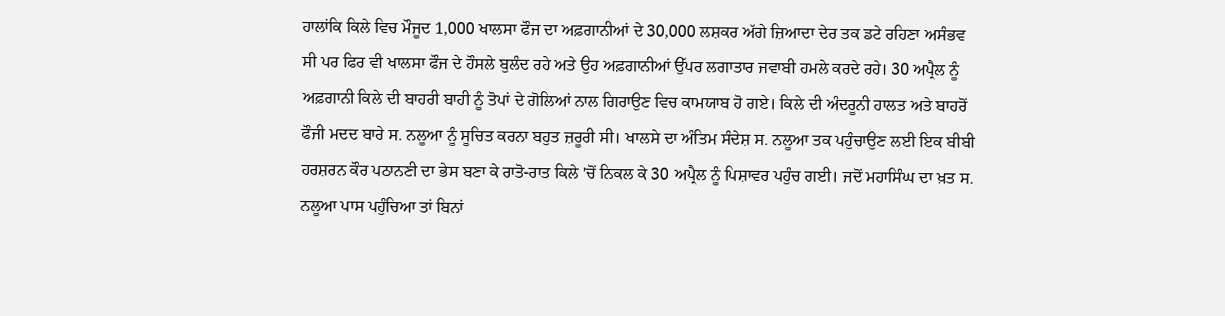ਹਾਲਾਂਕਿ ਕਿਲੇ ਵਿਚ ਮੌਜੂਦ 1,000 ਖਾਲਸਾ ਫੌਜ ਦਾ ਅਫ਼ਗਾਨੀਆਂ ਦੇ 30,000 ਲਸ਼ਕਰ ਅੱਗੇ ਜ਼ਿਆਦਾ ਦੇਰ ਤਕ ਡਟੇ ਰਹਿਣਾ ਅਸੰਭਵ ਸੀ ਪਰ ਫਿਰ ਵੀ ਖਾਲਸਾ ਫੌਜ ਦੇ ਹੌਸਲੇ ਬੁਲੰਦ ਰਹੇ ਅਤੇ ਉਹ ਅਫ਼ਗਾਨੀਆਂ ਉੱਪਰ ਲਗਾਤਾਰ ਜਵਾਬੀ ਹਮਲੇ ਕਰਦੇ ਰਹੇ। 30 ਅਪ੍ਰੈਲ ਨੂੰ ਅਫ਼ਗਾਨੀ ਕਿਲੇ ਦੀ ਬਾਹਰੀ ਬਾਹੀ ਨੂੰ ਤੋਪਾਂ ਦੇ ਗੋਲਿਆਂ ਨਾਲ ਗਿਰਾਉਣ ਵਿਚ ਕਾਮਯਾਬ ਹੋ ਗਏ। ਕਿਲੇ ਦੀ ਅੰਦਰੂਨੀ ਹਾਲਤ ਅਤੇ ਬਾਹਰੋਂ ਫੌਜੀ ਮਦਦ ਬਾਰੇ ਸ. ਨਲੂਆ ਨੂੰ ਸੂਚਿਤ ਕਰਨਾ ਬਹੁਤ ਜ਼ਰੂਰੀ ਸੀ। ਖਾਲਸੇ ਦਾ ਅੰਤਿਮ ਸੰਦੇਸ਼ ਸ. ਨਲੂਆ ਤਕ ਪਹੁੰਚਾਉਣ ਲਈ ਇਕ ਬੀਬੀ ਹਰਸ਼ਰਨ ਕੌਰ ਪਠਾਨਣੀ ਦਾ ਭੇਸ ਬਣਾ ਕੇ ਰਾਤੋ-ਰਾਤ ਕਿਲੇ 'ਚੋਂ ਨਿਕਲ ਕੇ 30 ਅਪ੍ਰੈਲ ਨੂੰ ਪਿਸ਼ਾਵਰ ਪਹੁੰਚ ਗਈ। ਜਦੋਂ ਮਹਾਸਿੰਘ ਦਾ ਖ਼ਤ ਸ. ਨਲੂਆ ਪਾਸ ਪਹੁੰਚਿਆ ਤਾਂ ਬਿਨਾਂ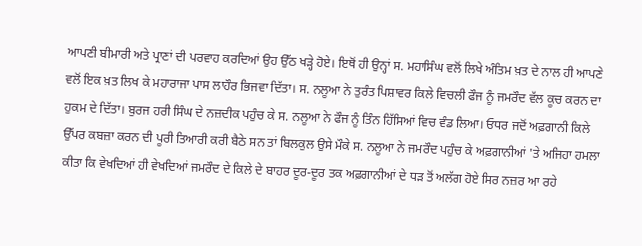ਆਪਣੀ ਬੀਮਾਰੀ ਅਤੇ ਪ੍ਰਾਣਾਂ ਦੀ ਪਰਵਾਹ ਕਰਦਿਆਂ ਉਹ ਉੱਠ ਖੜ੍ਹੇ ਹੋਏ। ਇਥੋਂ ਹੀ ਉਨ੍ਹਾਂ ਸ. ਮਹਾਸਿੰਘ ਵਲੋਂ ਲਿਖੇ ਅੰਤਿਮ ਖ਼ਤ ਦੇ ਨਾਲ ਹੀ ਆਪਣੇ ਵਲੋਂ ਇਕ ਖ਼ਤ ਲਿਖ ਕੇ ਮਹਾਰਾਜਾ ਪਾਸ ਲਾਹੌਰ ਭਿਜਵਾ ਦਿੱਤਾ। ਸ. ਨਲੂਆ ਨੇ ਤੁਰੰਤ ਪਿਸ਼ਾਵਰ ਕਿਲੇ ਵਿਚਲੀ ਫੌਜ ਨੂੰ ਜਮਰੌਦ ਵੱਲ ਕੂਚ ਕਰਨ ਦਾ ਹੁਕਮ ਦੇ ਦਿੱਤਾ। ਬੁਰਜ ਹਰੀ ਸਿੰਘ ਦੇ ਨਜ਼ਦੀਕ ਪਹੁੰਚ ਕੇ ਸ. ਨਲੂਆ ਨੇ ਫੌਜ ਨੂੰ ਤਿੰਨ ਹਿੱਸਿਆਂ ਵਿਚ ਵੰਡ ਲਿਆ। ਓਧਰ ਜਦੋਂ ਅਫ਼ਗਾਨੀ ਕਿਲੇ ਉੱਪਰ ਕਬਜ਼ਾ ਕਰਨ ਦੀ ਪੂਰੀ ਤਿਆਰੀ ਕਰੀ ਬੈਠੇ ਸਨ ਤਾਂ ਬਿਲਕੁਲ ਉਸੇ ਮੌਕੇ ਸ. ਨਲੂਆ ਨੇ ਜਮਰੌਦ ਪਹੁੰਚ ਕੇ ਅਫ਼ਗਾਨੀਆਂ 'ਤੇ ਅਜਿਹਾ ਹਮਲਾ ਕੀਤਾ ਕਿ ਵੇਖਦਿਆਂ ਹੀ ਵੇਖਦਿਆਂ ਜਮਰੌਦ ਦੇ ਕਿਲੇ ਦੇ ਬਾਹਰ ਦੂਰ-ਦੂਰ ਤਕ ਅਫ਼ਗਾਨੀਆਂ ਦੇ ਧੜ ਤੋਂ ਅਲੱਗ ਹੋਏ ਸਿਰ ਨਜ਼ਰ ਆ ਰਹੇ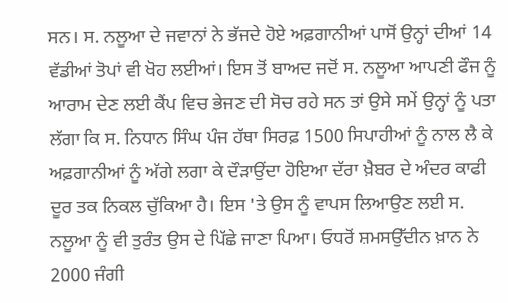ਸਨ। ਸ. ਨਲੂਆ ਦੇ ਜਵਾਨਾਂ ਨੇ ਭੱਜਦੇ ਹੋਏ ਅਫ਼ਗਾਨੀਆਂ ਪਾਸੋਂ ਉਨ੍ਹਾਂ ਦੀਆਂ 14 ਵੱਡੀਆਂ ਤੋਪਾਂ ਵੀ ਖੋਹ ਲਈਆਂ। ਇਸ ਤੋਂ ਬਾਅਦ ਜਦੋਂ ਸ. ਨਲੂਆ ਆਪਣੀ ਫੌਜ ਨੂੰ ਆਰਾਮ ਦੇਣ ਲਈ ਕੈਂਪ ਵਿਚ ਭੇਜਣ ਦੀ ਸੋਚ ਰਹੇ ਸਨ ਤਾਂ ਉਸੇ ਸਮੇਂ ਉਨ੍ਹਾਂ ਨੂੰ ਪਤਾ ਲੱਗਾ ਕਿ ਸ. ਨਿਧਾਨ ਸਿੰਘ ਪੰਜ ਹੱਥਾ ਸਿਰਫ਼ 1500 ਸਿਪਾਹੀਆਂ ਨੂੰ ਨਾਲ ਲੈ ਕੇ ਅਫ਼ਗਾਨੀਆਂ ਨੂੰ ਅੱਗੇ ਲਗਾ ਕੇ ਦੌੜਾਉਂਦਾ ਹੋਇਆ ਦੱਰਾ ਖ਼ੈਬਰ ਦੇ ਅੰਦਰ ਕਾਫੀ ਦੂਰ ਤਕ ਨਿਕਲ ਚੁੱਕਿਆ ਹੈ। ਇਸ 'ਤੇ ਉਸ ਨੂੰ ਵਾਪਸ ਲਿਆਉਣ ਲਈ ਸ. ਨਲੂਆ ਨੂੰ ਵੀ ਤੁਰੰਤ ਉਸ ਦੇ ਪਿੱਛੇ ਜਾਣਾ ਪਿਆ। ਓਧਰੋਂ ਸ਼ਮਸਉੱਦੀਨ ਖ਼ਾਨ ਨੇ 2000 ਜੰਗੀ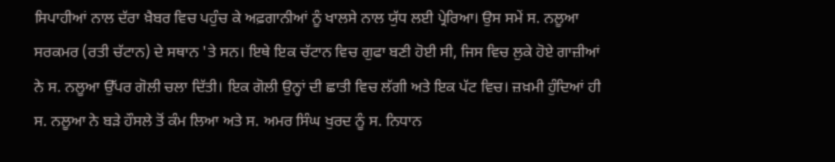ਸਿਪਾਹੀਆਂ ਨਾਲ ਦੱਰਾ ਖ਼ੈਬਰ ਵਿਚ ਪਹੁੰਚ ਕੇ ਅਫ਼ਗਾਨੀਆਂ ਨੂੰ ਖਾਲਸੇ ਨਾਲ ਯੁੱਧ ਲਈ ਪ੍ਰੇਰਿਆ। ਉਸ ਸਮੇਂ ਸ. ਨਲੂਆ ਸਰਕਮਰ (ਰਤੀ ਚੱਟਾਨ) ਦੇ ਸਥਾਨ 'ਤੇ ਸਨ। ਇਥੇ ਇਕ ਚੱਟਾਨ ਵਿਚ ਗੁਫਾ ਬਣੀ ਹੋਈ ਸੀ, ਜਿਸ ਵਿਚ ਲੁਕੇ ਹੋਏ ਗਾਜ਼ੀਆਂ ਨੇ ਸ. ਨਲੂਆ ਉੱਪਰ ਗੋਲੀ ਚਲਾ ਦਿੱਤੀ। ਇਕ ਗੋਲੀ ਉਨ੍ਹਾਂ ਦੀ ਛਾਤੀ ਵਿਚ ਲੱਗੀ ਅਤੇ ਇਕ ਪੱਟ ਵਿਚ। ਜ਼ਖ਼ਮੀ ਹੁੰਦਿਆਂ ਹੀ ਸ. ਨਲੂਆ ਨੇ ਬੜੇ ਹੌਸਲੇ ਤੋਂ ਕੰਮ ਲਿਆ ਅਤੇ ਸ. ਅਮਰ ਸਿੰਘ ਖੁਰਦ ਨੂੰ ਸ. ਨਿਧਾਨ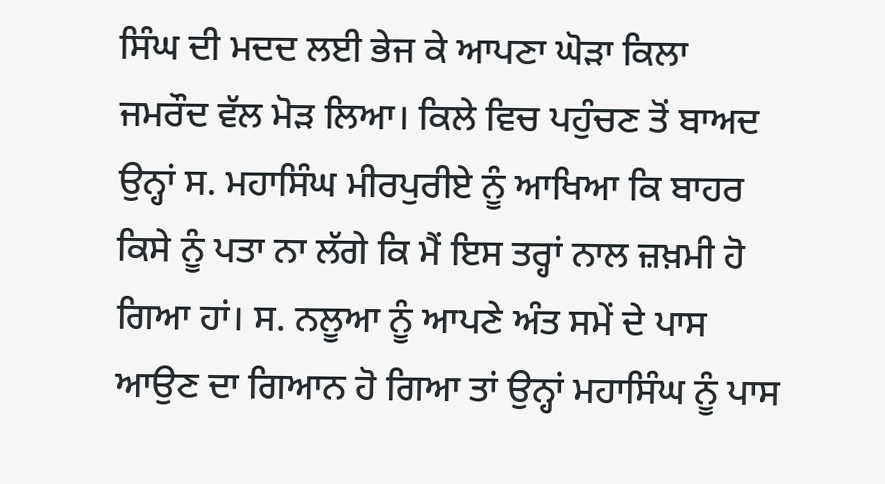ਸਿੰਘ ਦੀ ਮਦਦ ਲਈ ਭੇਜ ਕੇ ਆਪਣਾ ਘੋੜਾ ਕਿਲਾ ਜਮਰੌਦ ਵੱਲ ਮੋੜ ਲਿਆ। ਕਿਲੇ ਵਿਚ ਪਹੁੰਚਣ ਤੋਂ ਬਾਅਦ ਉਨ੍ਹਾਂ ਸ. ਮਹਾਸਿੰਘ ਮੀਰਪੁਰੀਏ ਨੂੰ ਆਖਿਆ ਕਿ ਬਾਹਰ ਕਿਸੇ ਨੂੰ ਪਤਾ ਨਾ ਲੱਗੇ ਕਿ ਮੈਂ ਇਸ ਤਰ੍ਹਾਂ ਨਾਲ ਜ਼ਖ਼ਮੀ ਹੋ ਗਿਆ ਹਾਂ। ਸ. ਨਲੂਆ ਨੂੰ ਆਪਣੇ ਅੰਤ ਸਮੇਂ ਦੇ ਪਾਸ ਆਉਣ ਦਾ ਗਿਆਨ ਹੋ ਗਿਆ ਤਾਂ ਉਨ੍ਹਾਂ ਮਹਾਸਿੰਘ ਨੂੰ ਪਾਸ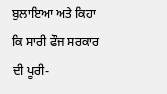ਬੁਲਾਇਆ ਅਤੇ ਕਿਹਾ ਕਿ ਸਾਰੀ ਫੌਜ ਸਰਕਾਰ ਦੀ ਪੂਰੀ-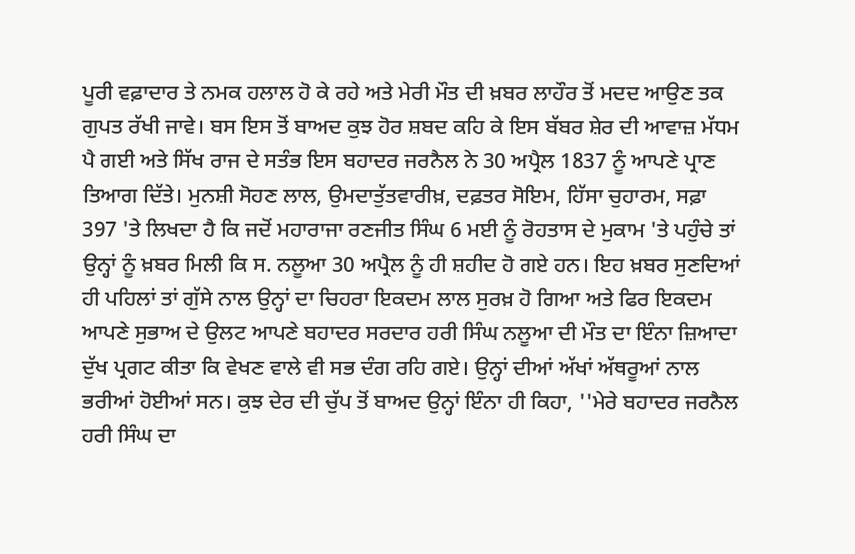ਪੂਰੀ ਵਫ਼ਾਦਾਰ ਤੇ ਨਮਕ ਹਲਾਲ ਹੋ ਕੇ ਰਹੇ ਅਤੇ ਮੇਰੀ ਮੌਤ ਦੀ ਖ਼ਬਰ ਲਾਹੌਰ ਤੋਂ ਮਦਦ ਆਉਣ ਤਕ ਗੁਪਤ ਰੱਖੀ ਜਾਵੇ। ਬਸ ਇਸ ਤੋਂ ਬਾਅਦ ਕੁਝ ਹੋਰ ਸ਼ਬਦ ਕਹਿ ਕੇ ਇਸ ਬੱਬਰ ਸ਼ੇਰ ਦੀ ਆਵਾਜ਼ ਮੱਧਮ ਪੈ ਗਈ ਅਤੇ ਸਿੱਖ ਰਾਜ ਦੇ ਸਤੰਭ ਇਸ ਬਹਾਦਰ ਜਰਨੈਲ ਨੇ 30 ਅਪ੍ਰੈਲ 1837 ਨੂੰ ਆਪਣੇ ਪ੍ਰਾਣ ਤਿਆਗ ਦਿੱਤੇ। ਮੁਨਸ਼ੀ ਸੋਹਣ ਲਾਲ, ਉਮਦਾਤੁੱਤਵਾਰੀਖ਼, ਦਫ਼ਤਰ ਸੋਇਮ, ਹਿੱਸਾ ਚੁਹਾਰਮ, ਸਫ਼ਾ 397 'ਤੇ ਲਿਖਦਾ ਹੈ ਕਿ ਜਦੋਂ ਮਹਾਰਾਜਾ ਰਣਜੀਤ ਸਿੰਘ 6 ਮਈ ਨੂੰ ਰੋਹਤਾਸ ਦੇ ਮੁਕਾਮ 'ਤੇ ਪਹੁੰਚੇ ਤਾਂ ਉਨ੍ਹਾਂ ਨੂੰ ਖ਼ਬਰ ਮਿਲੀ ਕਿ ਸ. ਨਲੂਆ 30 ਅਪ੍ਰੈਲ ਨੂੰ ਹੀ ਸ਼ਹੀਦ ਹੋ ਗਏ ਹਨ। ਇਹ ਖ਼ਬਰ ਸੁਣਦਿਆਂ ਹੀ ਪਹਿਲਾਂ ਤਾਂ ਗੁੱਸੇ ਨਾਲ ਉਨ੍ਹਾਂ ਦਾ ਚਿਹਰਾ ਇਕਦਮ ਲਾਲ ਸੁਰਖ਼ ਹੋ ਗਿਆ ਅਤੇ ਫਿਰ ਇਕਦਮ ਆਪਣੇ ਸੁਭਾਅ ਦੇ ਉਲਟ ਆਪਣੇ ਬਹਾਦਰ ਸਰਦਾਰ ਹਰੀ ਸਿੰਘ ਨਲੂਆ ਦੀ ਮੌਤ ਦਾ ਇੰਨਾ ਜ਼ਿਆਦਾ ਦੁੱਖ ਪ੍ਰਗਟ ਕੀਤਾ ਕਿ ਵੇਖਣ ਵਾਲੇ ਵੀ ਸਭ ਦੰਗ ਰਹਿ ਗਏ। ਉਨ੍ਹਾਂ ਦੀਆਂ ਅੱਖਾਂ ਅੱਥਰੂਆਂ ਨਾਲ ਭਰੀਆਂ ਹੋਈਆਂ ਸਨ। ਕੁਝ ਦੇਰ ਦੀ ਚੁੱਪ ਤੋਂ ਬਾਅਦ ਉਨ੍ਹਾਂ ਇੰਨਾ ਹੀ ਕਿਹਾ, ''ਮੇਰੇ ਬਹਾਦਰ ਜਰਨੈਲ ਹਰੀ ਸਿੰਘ ਦਾ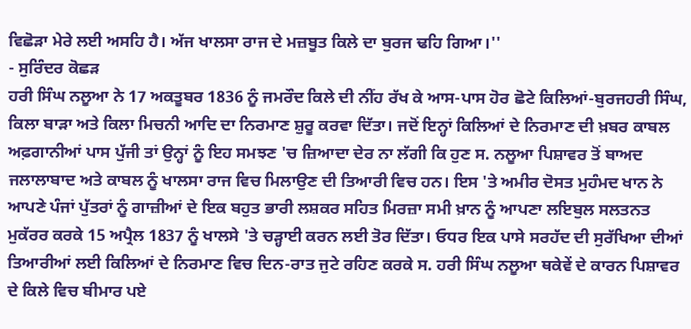ਵਿਛੋੜਾ ਮੇਰੇ ਲਈ ਅਸਹਿ ਹੈ। ਅੱਜ ਖਾਲਸਾ ਰਾਜ ਦੇ ਮਜ਼ਬੂਤ ਕਿਲੇ ਦਾ ਬੁਰਜ ਢਹਿ ਗਿਆ।''
- ਸੁਰਿੰਦਰ ਕੋਛੜ
ਹਰੀ ਸਿੰਘ ਨਲੂਆ ਨੇ 17 ਅਕਤੂਬਰ 1836 ਨੂੰ ਜਮਰੌਦ ਕਿਲੇ ਦੀ ਨੀਂਹ ਰੱਖ ਕੇ ਆਸ-ਪਾਸ ਹੋਰ ਛੋਟੇ ਕਿਲਿਆਂ-ਬੁਰਜਹਰੀ ਸਿੰਘ, ਕਿਲਾ ਬਾੜਾ ਅਤੇ ਕਿਲਾ ਮਿਚਨੀ ਆਦਿ ਦਾ ਨਿਰਮਾਣ ਸ਼ੁਰੂ ਕਰਵਾ ਦਿੱਤਾ। ਜਦੋਂ ਇਨ੍ਹਾਂ ਕਿਲਿਆਂ ਦੇ ਨਿਰਮਾਣ ਦੀ ਖ਼ਬਰ ਕਾਬਲ ਅਫ਼ਗਾਨੀਆਂ ਪਾਸ ਪੁੱਜੀ ਤਾਂ ਉਨ੍ਹਾਂ ਨੂੰ ਇਹ ਸਮਝਣ 'ਚ ਜ਼ਿਆਦਾ ਦੇਰ ਨਾ ਲੱਗੀ ਕਿ ਹੁਣ ਸ. ਨਲੂਆ ਪਿਸ਼ਾਵਰ ਤੋਂ ਬਾਅਦ ਜਲਾਲਾਬਾਦ ਅਤੇ ਕਾਬਲ ਨੂੰ ਖਾਲਸਾ ਰਾਜ ਵਿਚ ਮਿਲਾਉਣ ਦੀ ਤਿਆਰੀ ਵਿਚ ਹਨ। ਇਸ 'ਤੇ ਅਮੀਰ ਦੋਸਤ ਮੁਹੰਮਦ ਖਾਨ ਨੇ ਆਪਣੇ ਪੰਜਾਂ ਪੁੱਤਰਾਂ ਨੂੰ ਗਾਜ਼ੀਆਂ ਦੇ ਇਕ ਬਹੁਤ ਭਾਰੀ ਲਸ਼ਕਰ ਸਹਿਤ ਮਿਰਜ਼ਾ ਸਮੀ ਖ਼ਾਨ ਨੂੰ ਆਪਣਾ ਲਇਬੁਲ ਸਲਤਨਤ ਮੁਕੱਰਰ ਕਰਕੇ 15 ਅਪ੍ਰੈਲ 1837 ਨੂੰ ਖਾਲਸੇ 'ਤੇ ਚੜ੍ਹਾਈ ਕਰਨ ਲਈ ਤੋਰ ਦਿੱਤਾ। ਓਧਰ ਇਕ ਪਾਸੇ ਸਰਹੱਦ ਦੀ ਸੁਰੱਖਿਆ ਦੀਆਂ ਤਿਆਰੀਆਂ ਲਈ ਕਿਲਿਆਂ ਦੇ ਨਿਰਮਾਣ ਵਿਚ ਦਿਨ-ਰਾਤ ਜੁਟੇ ਰਹਿਣ ਕਰਕੇ ਸ. ਹਰੀ ਸਿੰਘ ਨਲੂਆ ਥਕੇਵੇਂ ਦੇ ਕਾਰਨ ਪਿਸ਼ਾਵਰ ਦੇ ਕਿਲੇ ਵਿਚ ਬੀਮਾਰ ਪਏ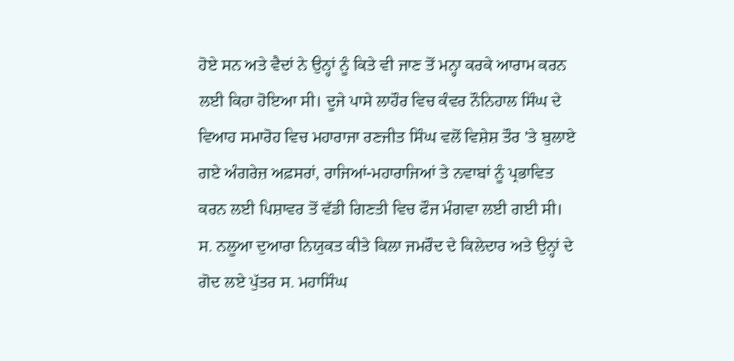ਹੋਏ ਸਨ ਅਤੇ ਵੈਦਾਂ ਨੇ ਉਨ੍ਹਾਂ ਨੂੰ ਕਿਤੇ ਵੀ ਜਾਣ ਤੋਂ ਮਨ੍ਹਾ ਕਰਕੇ ਆਰਾਮ ਕਰਨ ਲਈ ਕਿਹਾ ਹੋਇਆ ਸੀ। ਦੂਜੇ ਪਾਸੇ ਲਾਹੌਰ ਵਿਚ ਕੰਵਰ ਨੌਨਿਹਾਲ ਸਿੰਘ ਦੇ ਵਿਆਹ ਸਮਾਰੋਹ ਵਿਚ ਮਹਾਰਾਜਾ ਰਣਜੀਤ ਸਿੰਘ ਵਲੋਂ ਵਿਸ਼ੇਸ਼ ਤੌਰ 'ਤੇ ਬੁਲਾਏ ਗਏ ਅੰਗਰੇਜ਼ ਅਫ਼ਸਰਾਂ, ਰਾਜਿਆਂ-ਮਹਾਰਾਜਿਆਂ ਤੇ ਨਵਾਬਾਂ ਨੂੰ ਪ੍ਰਭਾਵਿਤ ਕਰਨ ਲਈ ਪਿਸ਼ਾਵਰ ਤੋਂ ਵੱਡੀ ਗਿਣਤੀ ਵਿਚ ਫੌਜ ਮੰਗਵਾ ਲਈ ਗਈ ਸੀ। ਸ. ਨਲੂਆ ਦੁਆਰਾ ਨਿਯੁਕਤ ਕੀਤੇ ਕਿਲਾ ਜਮਰੌਦ ਦੇ ਕਿਲੇਦਾਰ ਅਤੇ ਉਨ੍ਹਾਂ ਦੇ ਗੋਦ ਲਏ ਪੁੱਤਰ ਸ. ਮਹਾਸਿੰਘ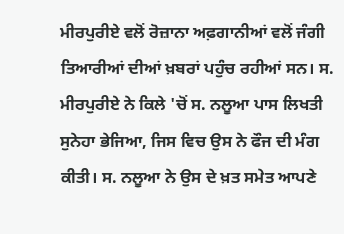ਮੀਰਪੁਰੀਏ ਵਲੋਂ ਰੋਜ਼ਾਨਾ ਅਫ਼ਗਾਨੀਆਂ ਵਲੋਂ ਜੰਗੀ ਤਿਆਰੀਆਂ ਦੀਆਂ ਖ਼ਬਰਾਂ ਪਹੁੰਚ ਰਹੀਆਂ ਸਨ। ਸ. ਮੀਰਪੁਰੀਏ ਨੇ ਕਿਲੇ 'ਚੋਂ ਸ. ਨਲੂਆ ਪਾਸ ਲਿਖਤੀ ਸੁਨੇਹਾ ਭੇਜਿਆ, ਜਿਸ ਵਿਚ ਉਸ ਨੇ ਫੌਜ ਦੀ ਮੰਗ ਕੀਤੀ। ਸ. ਨਲੂਆ ਨੇ ਉਸ ਦੇ ਖ਼ਤ ਸਮੇਤ ਆਪਣੇ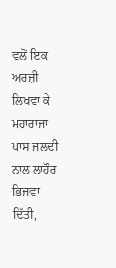ਵਲੋਂ ਇਕ ਅਰਜ਼ੀ ਲਿਖਵਾ ਕੇ ਮਹਾਰਾਜਾ ਪਾਸ ਜਲਦੀ ਨਾਲ ਲਾਹੌਰ ਭਿਜਵਾ ਦਿੱਤੀ,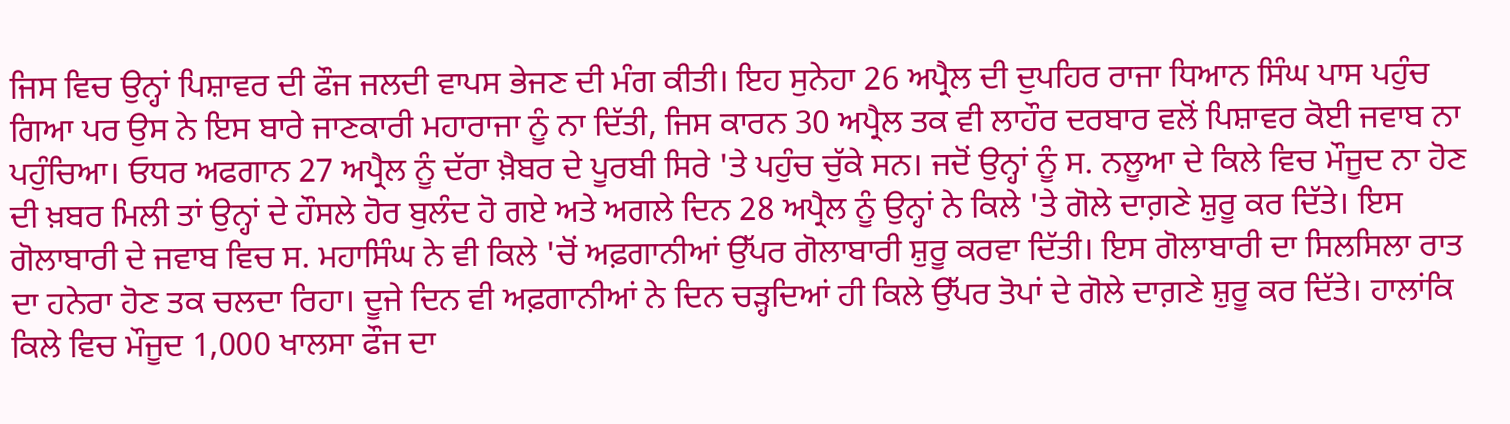ਜਿਸ ਵਿਚ ਉਨ੍ਹਾਂ ਪਿਸ਼ਾਵਰ ਦੀ ਫੌਜ ਜਲਦੀ ਵਾਪਸ ਭੇਜਣ ਦੀ ਮੰਗ ਕੀਤੀ। ਇਹ ਸੁਨੇਹਾ 26 ਅਪ੍ਰੈਲ ਦੀ ਦੁਪਹਿਰ ਰਾਜਾ ਧਿਆਨ ਸਿੰਘ ਪਾਸ ਪਹੁੰਚ ਗਿਆ ਪਰ ਉਸ ਨੇ ਇਸ ਬਾਰੇ ਜਾਣਕਾਰੀ ਮਹਾਰਾਜਾ ਨੂੰ ਨਾ ਦਿੱਤੀ, ਜਿਸ ਕਾਰਨ 30 ਅਪ੍ਰੈਲ ਤਕ ਵੀ ਲਾਹੌਰ ਦਰਬਾਰ ਵਲੋਂ ਪਿਸ਼ਾਵਰ ਕੋਈ ਜਵਾਬ ਨਾ ਪਹੁੰਚਿਆ। ਓਧਰ ਅਫਗਾਨ 27 ਅਪ੍ਰੈਲ ਨੂੰ ਦੱਰਾ ਖ਼ੈਬਰ ਦੇ ਪੂਰਬੀ ਸਿਰੇ 'ਤੇ ਪਹੁੰਚ ਚੁੱਕੇ ਸਨ। ਜਦੋਂ ਉਨ੍ਹਾਂ ਨੂੰ ਸ. ਨਲੂਆ ਦੇ ਕਿਲੇ ਵਿਚ ਮੌਜੂਦ ਨਾ ਹੋਣ ਦੀ ਖ਼ਬਰ ਮਿਲੀ ਤਾਂ ਉਨ੍ਹਾਂ ਦੇ ਹੌਸਲੇ ਹੋਰ ਬੁਲੰਦ ਹੋ ਗਏ ਅਤੇ ਅਗਲੇ ਦਿਨ 28 ਅਪ੍ਰੈਲ ਨੂੰ ਉਨ੍ਹਾਂ ਨੇ ਕਿਲੇ 'ਤੇ ਗੋਲੇ ਦਾਗ਼ਣੇ ਸ਼ੁਰੂ ਕਰ ਦਿੱਤੇ। ਇਸ ਗੋਲਾਬਾਰੀ ਦੇ ਜਵਾਬ ਵਿਚ ਸ. ਮਹਾਸਿੰਘ ਨੇ ਵੀ ਕਿਲੇ 'ਚੋਂ ਅਫ਼ਗਾਨੀਆਂ ਉੱਪਰ ਗੋਲਾਬਾਰੀ ਸ਼ੁਰੂ ਕਰਵਾ ਦਿੱਤੀ। ਇਸ ਗੋਲਾਬਾਰੀ ਦਾ ਸਿਲਸਿਲਾ ਰਾਤ ਦਾ ਹਨੇਰਾ ਹੋਣ ਤਕ ਚਲਦਾ ਰਿਹਾ। ਦੂਜੇ ਦਿਨ ਵੀ ਅਫ਼ਗਾਨੀਆਂ ਨੇ ਦਿਨ ਚੜ੍ਹਦਿਆਂ ਹੀ ਕਿਲੇ ਉੱਪਰ ਤੋਪਾਂ ਦੇ ਗੋਲੇ ਦਾਗ਼ਣੇ ਸ਼ੁਰੂ ਕਰ ਦਿੱਤੇ। ਹਾਲਾਂਕਿ ਕਿਲੇ ਵਿਚ ਮੌਜੂਦ 1,000 ਖਾਲਸਾ ਫੌਜ ਦਾ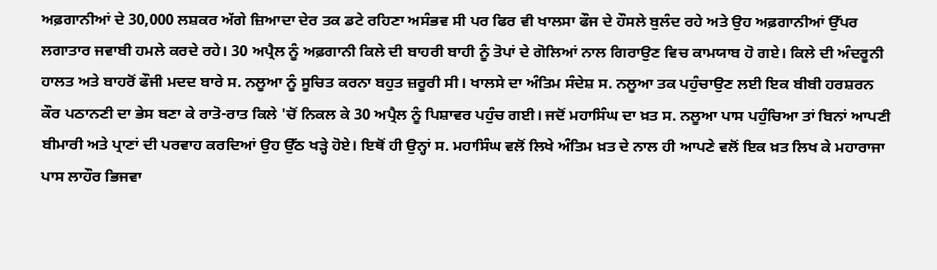ਅਫ਼ਗਾਨੀਆਂ ਦੇ 30,000 ਲਸ਼ਕਰ ਅੱਗੇ ਜ਼ਿਆਦਾ ਦੇਰ ਤਕ ਡਟੇ ਰਹਿਣਾ ਅਸੰਭਵ ਸੀ ਪਰ ਫਿਰ ਵੀ ਖਾਲਸਾ ਫੌਜ ਦੇ ਹੌਸਲੇ ਬੁਲੰਦ ਰਹੇ ਅਤੇ ਉਹ ਅਫ਼ਗਾਨੀਆਂ ਉੱਪਰ ਲਗਾਤਾਰ ਜਵਾਬੀ ਹਮਲੇ ਕਰਦੇ ਰਹੇ। 30 ਅਪ੍ਰੈਲ ਨੂੰ ਅਫ਼ਗਾਨੀ ਕਿਲੇ ਦੀ ਬਾਹਰੀ ਬਾਹੀ ਨੂੰ ਤੋਪਾਂ ਦੇ ਗੋਲਿਆਂ ਨਾਲ ਗਿਰਾਉਣ ਵਿਚ ਕਾਮਯਾਬ ਹੋ ਗਏ। ਕਿਲੇ ਦੀ ਅੰਦਰੂਨੀ ਹਾਲਤ ਅਤੇ ਬਾਹਰੋਂ ਫੌਜੀ ਮਦਦ ਬਾਰੇ ਸ. ਨਲੂਆ ਨੂੰ ਸੂਚਿਤ ਕਰਨਾ ਬਹੁਤ ਜ਼ਰੂਰੀ ਸੀ। ਖਾਲਸੇ ਦਾ ਅੰਤਿਮ ਸੰਦੇਸ਼ ਸ. ਨਲੂਆ ਤਕ ਪਹੁੰਚਾਉਣ ਲਈ ਇਕ ਬੀਬੀ ਹਰਸ਼ਰਨ ਕੌਰ ਪਠਾਨਣੀ ਦਾ ਭੇਸ ਬਣਾ ਕੇ ਰਾਤੋ-ਰਾਤ ਕਿਲੇ 'ਚੋਂ ਨਿਕਲ ਕੇ 30 ਅਪ੍ਰੈਲ ਨੂੰ ਪਿਸ਼ਾਵਰ ਪਹੁੰਚ ਗਈ। ਜਦੋਂ ਮਹਾਸਿੰਘ ਦਾ ਖ਼ਤ ਸ. ਨਲੂਆ ਪਾਸ ਪਹੁੰਚਿਆ ਤਾਂ ਬਿਨਾਂ ਆਪਣੀ ਬੀਮਾਰੀ ਅਤੇ ਪ੍ਰਾਣਾਂ ਦੀ ਪਰਵਾਹ ਕਰਦਿਆਂ ਉਹ ਉੱਠ ਖੜ੍ਹੇ ਹੋਏ। ਇਥੋਂ ਹੀ ਉਨ੍ਹਾਂ ਸ. ਮਹਾਸਿੰਘ ਵਲੋਂ ਲਿਖੇ ਅੰਤਿਮ ਖ਼ਤ ਦੇ ਨਾਲ ਹੀ ਆਪਣੇ ਵਲੋਂ ਇਕ ਖ਼ਤ ਲਿਖ ਕੇ ਮਹਾਰਾਜਾ ਪਾਸ ਲਾਹੌਰ ਭਿਜਵਾ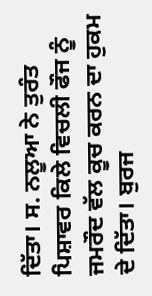ਦਿੱਤਾ। ਸ. ਨਲੂਆ ਨੇ ਤੁਰੰਤ ਪਿਸ਼ਾਵਰ ਕਿਲੇ ਵਿਚਲੀ ਫੌਜ ਨੂੰ ਜਮਰੌਦ ਵੱਲ ਕੂਚ ਕਰਨ ਦਾ ਹੁਕਮ ਦੇ ਦਿੱਤਾ। ਬੁਰਜ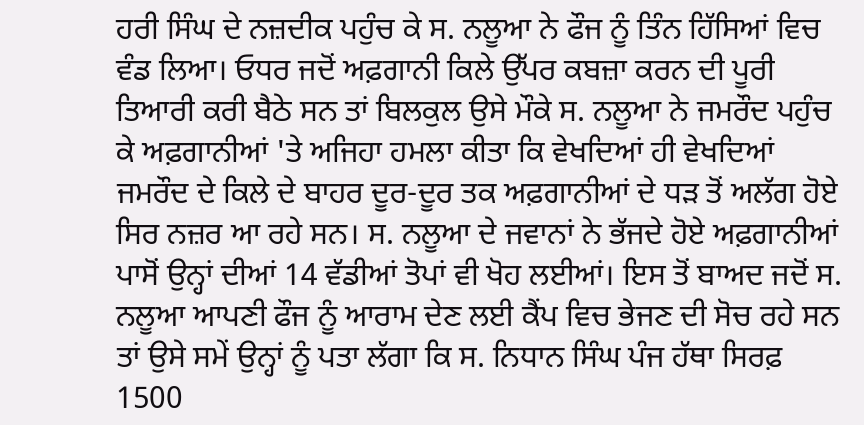ਹਰੀ ਸਿੰਘ ਦੇ ਨਜ਼ਦੀਕ ਪਹੁੰਚ ਕੇ ਸ. ਨਲੂਆ ਨੇ ਫੌਜ ਨੂੰ ਤਿੰਨ ਹਿੱਸਿਆਂ ਵਿਚ ਵੰਡ ਲਿਆ। ਓਧਰ ਜਦੋਂ ਅਫ਼ਗਾਨੀ ਕਿਲੇ ਉੱਪਰ ਕਬਜ਼ਾ ਕਰਨ ਦੀ ਪੂਰੀ ਤਿਆਰੀ ਕਰੀ ਬੈਠੇ ਸਨ ਤਾਂ ਬਿਲਕੁਲ ਉਸੇ ਮੌਕੇ ਸ. ਨਲੂਆ ਨੇ ਜਮਰੌਦ ਪਹੁੰਚ ਕੇ ਅਫ਼ਗਾਨੀਆਂ 'ਤੇ ਅਜਿਹਾ ਹਮਲਾ ਕੀਤਾ ਕਿ ਵੇਖਦਿਆਂ ਹੀ ਵੇਖਦਿਆਂ ਜਮਰੌਦ ਦੇ ਕਿਲੇ ਦੇ ਬਾਹਰ ਦੂਰ-ਦੂਰ ਤਕ ਅਫ਼ਗਾਨੀਆਂ ਦੇ ਧੜ ਤੋਂ ਅਲੱਗ ਹੋਏ ਸਿਰ ਨਜ਼ਰ ਆ ਰਹੇ ਸਨ। ਸ. ਨਲੂਆ ਦੇ ਜਵਾਨਾਂ ਨੇ ਭੱਜਦੇ ਹੋਏ ਅਫ਼ਗਾਨੀਆਂ ਪਾਸੋਂ ਉਨ੍ਹਾਂ ਦੀਆਂ 14 ਵੱਡੀਆਂ ਤੋਪਾਂ ਵੀ ਖੋਹ ਲਈਆਂ। ਇਸ ਤੋਂ ਬਾਅਦ ਜਦੋਂ ਸ. ਨਲੂਆ ਆਪਣੀ ਫੌਜ ਨੂੰ ਆਰਾਮ ਦੇਣ ਲਈ ਕੈਂਪ ਵਿਚ ਭੇਜਣ ਦੀ ਸੋਚ ਰਹੇ ਸਨ ਤਾਂ ਉਸੇ ਸਮੇਂ ਉਨ੍ਹਾਂ ਨੂੰ ਪਤਾ ਲੱਗਾ ਕਿ ਸ. ਨਿਧਾਨ ਸਿੰਘ ਪੰਜ ਹੱਥਾ ਸਿਰਫ਼ 1500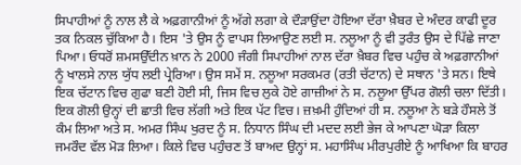ਸਿਪਾਹੀਆਂ ਨੂੰ ਨਾਲ ਲੈ ਕੇ ਅਫ਼ਗਾਨੀਆਂ ਨੂੰ ਅੱਗੇ ਲਗਾ ਕੇ ਦੌੜਾਉਂਦਾ ਹੋਇਆ ਦੱਰਾ ਖ਼ੈਬਰ ਦੇ ਅੰਦਰ ਕਾਫੀ ਦੂਰ ਤਕ ਨਿਕਲ ਚੁੱਕਿਆ ਹੈ। ਇਸ 'ਤੇ ਉਸ ਨੂੰ ਵਾਪਸ ਲਿਆਉਣ ਲਈ ਸ. ਨਲੂਆ ਨੂੰ ਵੀ ਤੁਰੰਤ ਉਸ ਦੇ ਪਿੱਛੇ ਜਾਣਾ ਪਿਆ। ਓਧਰੋਂ ਸ਼ਮਸਉੱਦੀਨ ਖ਼ਾਨ ਨੇ 2000 ਜੰਗੀ ਸਿਪਾਹੀਆਂ ਨਾਲ ਦੱਰਾ ਖ਼ੈਬਰ ਵਿਚ ਪਹੁੰਚ ਕੇ ਅਫ਼ਗਾਨੀਆਂ ਨੂੰ ਖਾਲਸੇ ਨਾਲ ਯੁੱਧ ਲਈ ਪ੍ਰੇਰਿਆ। ਉਸ ਸਮੇਂ ਸ. ਨਲੂਆ ਸਰਕਮਰ (ਰਤੀ ਚੱਟਾਨ) ਦੇ ਸਥਾਨ 'ਤੇ ਸਨ। ਇਥੇ ਇਕ ਚੱਟਾਨ ਵਿਚ ਗੁਫਾ ਬਣੀ ਹੋਈ ਸੀ, ਜਿਸ ਵਿਚ ਲੁਕੇ ਹੋਏ ਗਾਜ਼ੀਆਂ ਨੇ ਸ. ਨਲੂਆ ਉੱਪਰ ਗੋਲੀ ਚਲਾ ਦਿੱਤੀ। ਇਕ ਗੋਲੀ ਉਨ੍ਹਾਂ ਦੀ ਛਾਤੀ ਵਿਚ ਲੱਗੀ ਅਤੇ ਇਕ ਪੱਟ ਵਿਚ। ਜ਼ਖ਼ਮੀ ਹੁੰਦਿਆਂ ਹੀ ਸ. ਨਲੂਆ ਨੇ ਬੜੇ ਹੌਸਲੇ ਤੋਂ ਕੰਮ ਲਿਆ ਅਤੇ ਸ. ਅਮਰ ਸਿੰਘ ਖੁਰਦ ਨੂੰ ਸ. ਨਿਧਾਨ ਸਿੰਘ ਦੀ ਮਦਦ ਲਈ ਭੇਜ ਕੇ ਆਪਣਾ ਘੋੜਾ ਕਿਲਾ ਜਮਰੌਦ ਵੱਲ ਮੋੜ ਲਿਆ। ਕਿਲੇ ਵਿਚ ਪਹੁੰਚਣ ਤੋਂ ਬਾਅਦ ਉਨ੍ਹਾਂ ਸ. ਮਹਾਸਿੰਘ ਮੀਰਪੁਰੀਏ ਨੂੰ ਆਖਿਆ ਕਿ ਬਾਹਰ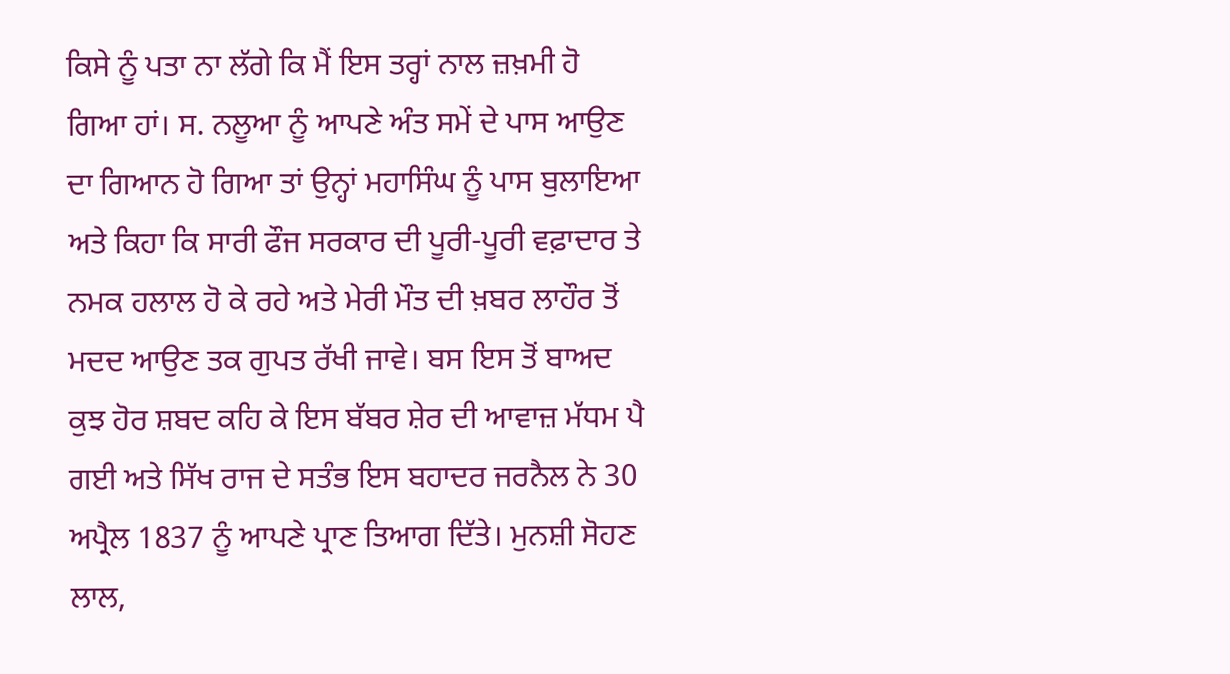ਕਿਸੇ ਨੂੰ ਪਤਾ ਨਾ ਲੱਗੇ ਕਿ ਮੈਂ ਇਸ ਤਰ੍ਹਾਂ ਨਾਲ ਜ਼ਖ਼ਮੀ ਹੋ ਗਿਆ ਹਾਂ। ਸ. ਨਲੂਆ ਨੂੰ ਆਪਣੇ ਅੰਤ ਸਮੇਂ ਦੇ ਪਾਸ ਆਉਣ ਦਾ ਗਿਆਨ ਹੋ ਗਿਆ ਤਾਂ ਉਨ੍ਹਾਂ ਮਹਾਸਿੰਘ ਨੂੰ ਪਾਸ ਬੁਲਾਇਆ ਅਤੇ ਕਿਹਾ ਕਿ ਸਾਰੀ ਫੌਜ ਸਰਕਾਰ ਦੀ ਪੂਰੀ-ਪੂਰੀ ਵਫ਼ਾਦਾਰ ਤੇ ਨਮਕ ਹਲਾਲ ਹੋ ਕੇ ਰਹੇ ਅਤੇ ਮੇਰੀ ਮੌਤ ਦੀ ਖ਼ਬਰ ਲਾਹੌਰ ਤੋਂ ਮਦਦ ਆਉਣ ਤਕ ਗੁਪਤ ਰੱਖੀ ਜਾਵੇ। ਬਸ ਇਸ ਤੋਂ ਬਾਅਦ ਕੁਝ ਹੋਰ ਸ਼ਬਦ ਕਹਿ ਕੇ ਇਸ ਬੱਬਰ ਸ਼ੇਰ ਦੀ ਆਵਾਜ਼ ਮੱਧਮ ਪੈ ਗਈ ਅਤੇ ਸਿੱਖ ਰਾਜ ਦੇ ਸਤੰਭ ਇਸ ਬਹਾਦਰ ਜਰਨੈਲ ਨੇ 30 ਅਪ੍ਰੈਲ 1837 ਨੂੰ ਆਪਣੇ ਪ੍ਰਾਣ ਤਿਆਗ ਦਿੱਤੇ। ਮੁਨਸ਼ੀ ਸੋਹਣ ਲਾਲ,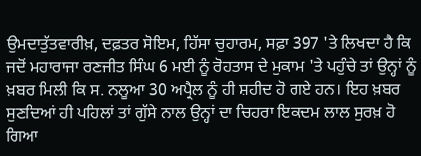ਉਮਦਾਤੁੱਤਵਾਰੀਖ਼, ਦਫ਼ਤਰ ਸੋਇਮ, ਹਿੱਸਾ ਚੁਹਾਰਮ, ਸਫ਼ਾ 397 'ਤੇ ਲਿਖਦਾ ਹੈ ਕਿ ਜਦੋਂ ਮਹਾਰਾਜਾ ਰਣਜੀਤ ਸਿੰਘ 6 ਮਈ ਨੂੰ ਰੋਹਤਾਸ ਦੇ ਮੁਕਾਮ 'ਤੇ ਪਹੁੰਚੇ ਤਾਂ ਉਨ੍ਹਾਂ ਨੂੰ ਖ਼ਬਰ ਮਿਲੀ ਕਿ ਸ. ਨਲੂਆ 30 ਅਪ੍ਰੈਲ ਨੂੰ ਹੀ ਸ਼ਹੀਦ ਹੋ ਗਏ ਹਨ। ਇਹ ਖ਼ਬਰ ਸੁਣਦਿਆਂ ਹੀ ਪਹਿਲਾਂ ਤਾਂ ਗੁੱਸੇ ਨਾਲ ਉਨ੍ਹਾਂ ਦਾ ਚਿਹਰਾ ਇਕਦਮ ਲਾਲ ਸੁਰਖ਼ ਹੋ ਗਿਆ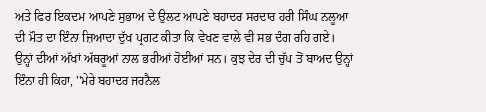ਅਤੇ ਫਿਰ ਇਕਦਮ ਆਪਣੇ ਸੁਭਾਅ ਦੇ ਉਲਟ ਆਪਣੇ ਬਹਾਦਰ ਸਰਦਾਰ ਹਰੀ ਸਿੰਘ ਨਲੂਆ ਦੀ ਮੌਤ ਦਾ ਇੰਨਾ ਜ਼ਿਆਦਾ ਦੁੱਖ ਪ੍ਰਗਟ ਕੀਤਾ ਕਿ ਵੇਖਣ ਵਾਲੇ ਵੀ ਸਭ ਦੰਗ ਰਹਿ ਗਏ। ਉਨ੍ਹਾਂ ਦੀਆਂ ਅੱਖਾਂ ਅੱਥਰੂਆਂ ਨਾਲ ਭਰੀਆਂ ਹੋਈਆਂ ਸਨ। ਕੁਝ ਦੇਰ ਦੀ ਚੁੱਪ ਤੋਂ ਬਾਅਦ ਉਨ੍ਹਾਂ ਇੰਨਾ ਹੀ ਕਿਹਾ, ''ਮੇਰੇ ਬਹਾਦਰ ਜਰਨੈਲ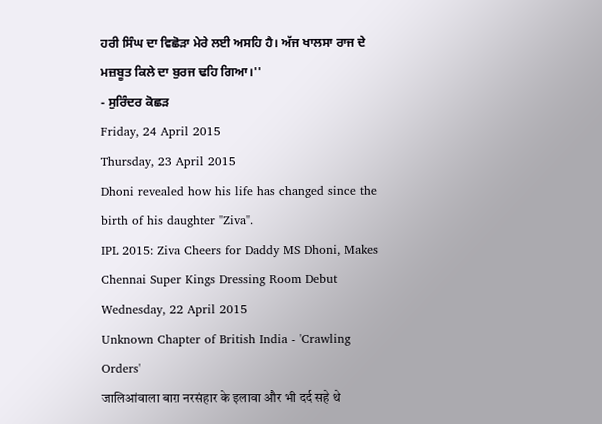ਹਰੀ ਸਿੰਘ ਦਾ ਵਿਛੋੜਾ ਮੇਰੇ ਲਈ ਅਸਹਿ ਹੈ। ਅੱਜ ਖਾਲਸਾ ਰਾਜ ਦੇ ਮਜ਼ਬੂਤ ਕਿਲੇ ਦਾ ਬੁਰਜ ਢਹਿ ਗਿਆ।''
- ਸੁਰਿੰਦਰ ਕੋਛੜ
Friday, 24 April 2015
Thursday, 23 April 2015
Dhoni revealed how his life has changed since the birth of his daughter "Ziva".
IPL 2015: Ziva Cheers for Daddy MS Dhoni, Makes Chennai Super Kings Dressing Room Debut
Wednesday, 22 April 2015
Unknown Chapter of British India - 'Crawling Orders'
जालिआंवाला बाग़ नरसंहार के इलावा और भी दर्द सहे थे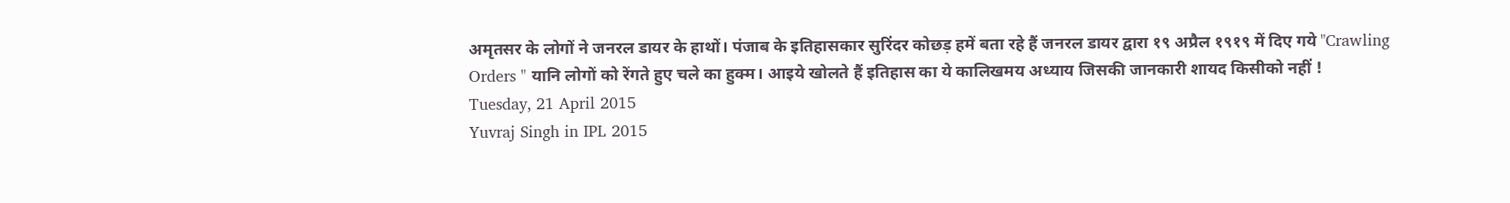अमृतसर के लोगों ने जनरल डायर के हाथों। पंजाब के इतिहासकार सुरिंदर कोछड़ हमें बता रहे हैं जनरल डायर द्वारा १९ अप्रैल १९१९ में दिए गये "Crawling Orders " यानि लोगों को रेंगते हुए चले का हुक्म। आइये खोलते हैं इतिहास का ये कालिखमय अध्याय जिसकी जानकारी शायद किसीको नहीं !
Tuesday, 21 April 2015
Yuvraj Singh in IPL 2015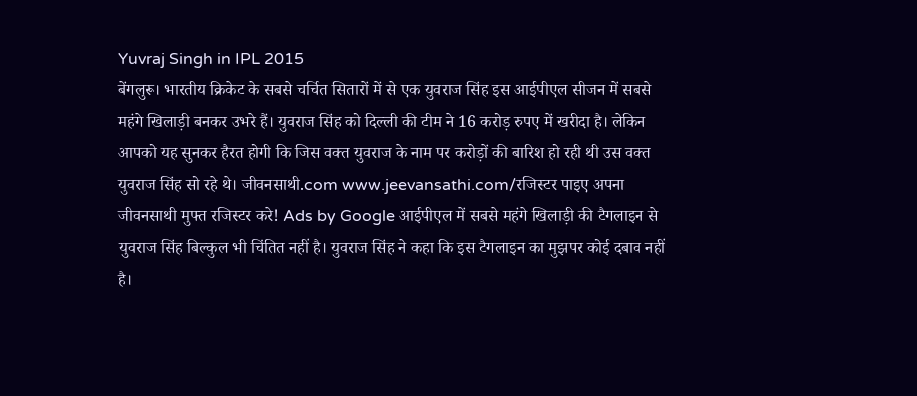Yuvraj Singh in IPL 2015
बेंगलुरू। भारतीय क्रिकेट के सबसे चर्चित सितारों में से एक युवराज सिंह इस आईपीएल सीजन में सबसे महंगे खिलाड़ी बनकर उभरे हैं। युवराज सिंह को दिल्ली की टीम ने 16 करोड़ रुपए में खरीदा है। लेकिन आपको यह सुनकर हैरत होगी कि जिस वक्त युवराज के नाम पर करोड़ों की बारिश हो रही थी उस वक्त युवराज सिंह सो रहे थे। जीवनसाथी.com www.jeevansathi.com/रजिस्टर पाइए अपना जीवनसाथी मुफ्त रजिस्टर करे! Ads by Google आईपीएल में सबसे महंगे खिलाड़ी की टैगलाइन से युवराज सिंह बिल्कुल भी चिंतित नहीं है। युवराज सिंह ने कहा कि इस टैगलाइन का मुझपर कोई दबाव नहीं है।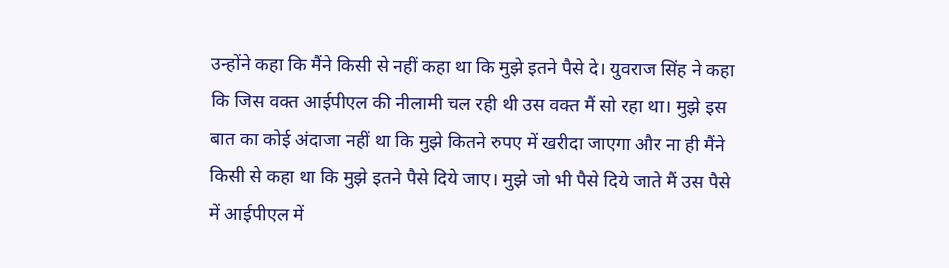उन्होंने कहा कि मैंने किसी से नहीं कहा था कि मुझे इतने पैसे दे। युवराज सिंह ने कहा कि जिस वक्त आईपीएल की नीलामी चल रही थी उस वक्त मैं सो रहा था। मुझे इस बात का कोई अंदाजा नहीं था कि मुझे कितने रुपए में खरीदा जाएगा और ना ही मैंने किसी से कहा था कि मुझे इतने पैसे दिये जाए। मुझे जो भी पैसे दिये जाते मैं उस पैसे में आईपीएल में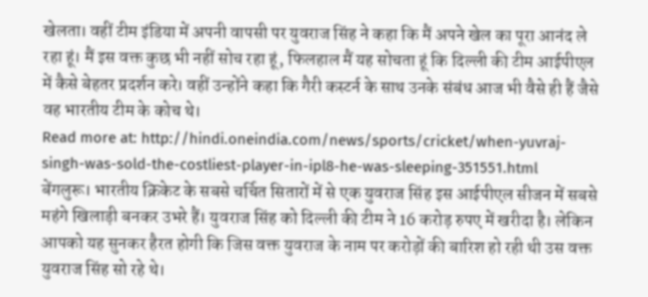खेलता। वहीं टीम इंडिया में अपनी वापसी पर युवराज सिंह ने कहा कि मैं अपने खेल का पूरा आनंद ले रहा हूं। मैं इस वक्त कुछ भी नहीं सोच रहा हूं, फिलहाल मैं यह सोचता हूं कि दिल्ली की टीम आईपीएल में कैसे बेहतर प्रदर्शन करे। वहीं उन्होंने कहा कि गैरी कस्टर्न के साथ उनके संबंध आज भी वैसे ही हैं जैसे वह भारतीय टीम के कोच थे।
Read more at: http://hindi.oneindia.com/news/sports/cricket/when-yuvraj-singh-was-sold-the-costliest-player-in-ipl8-he-was-sleeping-351551.html
बेंगलुरू। भारतीय क्रिकेट के सबसे चर्चित सितारों में से एक युवराज सिंह इस आईपीएल सीजन में सबसे महंगे खिलाड़ी बनकर उभरे हैं। युवराज सिंह को दिल्ली की टीम ने 16 करोड़ रुपए में खरीदा है। लेकिन आपको यह सुनकर हैरत होगी कि जिस वक्त युवराज के नाम पर करोड़ों की बारिश हो रही थी उस वक्त युवराज सिंह सो रहे थे।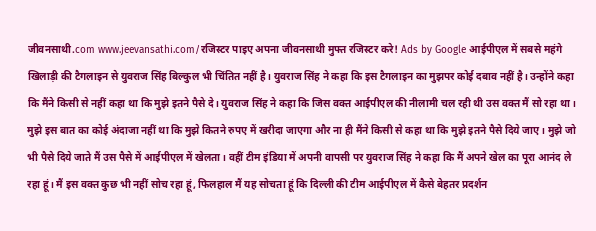जीवनसाथी.com www.jeevansathi.com/रजिस्टर पाइए अपना जीवनसाथी मुफ्त रजिस्टर करे! Ads by Google आईपीएल में सबसे महंगे खिलाड़ी की टैगलाइन से युवराज सिंह बिल्कुल भी चिंतित नहीं है। युवराज सिंह ने कहा कि इस टैगलाइन का मुझपर कोई दबाव नहीं है। उन्होंने कहा कि मैंने किसी से नहीं कहा था कि मुझे इतने पैसे दे। युवराज सिंह ने कहा कि जिस वक्त आईपीएल की नीलामी चल रही थी उस वक्त मैं सो रहा था। मुझे इस बात का कोई अंदाजा नहीं था कि मुझे कितने रुपए में खरीदा जाएगा और ना ही मैंने किसी से कहा था कि मुझे इतने पैसे दिये जाए। मुझे जो भी पैसे दिये जाते मैं उस पैसे में आईपीएल में खेलता। वहीं टीम इंडिया में अपनी वापसी पर युवराज सिंह ने कहा कि मैं अपने खेल का पूरा आनंद ले रहा हूं। मैं इस वक्त कुछ भी नहीं सोच रहा हूं, फिलहाल मैं यह सोचता हूं कि दिल्ली की टीम आईपीएल में कैसे बेहतर प्रदर्शन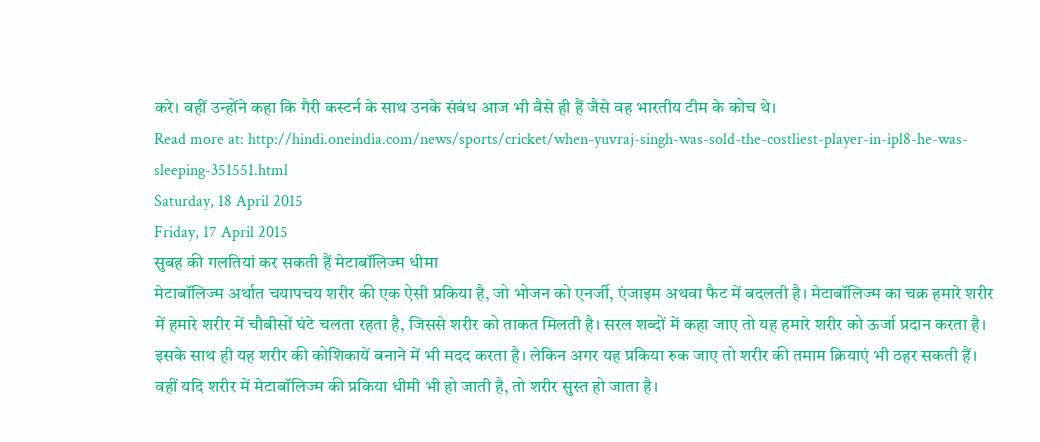करे। वहीं उन्होंने कहा कि गैरी कस्टर्न के साथ उनके संबंध आज भी वैसे ही हैं जैसे वह भारतीय टीम के कोच थे।
Read more at: http://hindi.oneindia.com/news/sports/cricket/when-yuvraj-singh-was-sold-the-costliest-player-in-ipl8-he-was-sleeping-351551.html
Saturday, 18 April 2015
Friday, 17 April 2015
सुबह की गलतियां कर सकती हैं मेटाबॉलिज्म धीमा
मेटाबॉलिज्म अर्थात चयापचय शरीर की एक ऐसी प्रकिया है, जो भोजन को एनर्जी, एंजाइम अथवा फैट में बदलती है। मेटाबॉलिज्म का चक्र हमारे शरीर में हमारे शरीर में चौबीसों घंटे चलता रहता है, जिससे शरीर को ताकत मिलती है। सरल शब्दों में कहा जाए तो यह हमारे शरीर को ऊर्जा प्रदान करता है। इसके साथ ही यह शरीर की कोशिकायें बनाने में भी मदद करता है। लेकिन अगर यह प्रकिया रुक जाए तो शरीर की तमाम क्रियाएं भी ठहर सकती हैं। वहीं यदि शरीर में मेटाबॉलिज्म की प्रकिया धीमी भी हो जाती है, तो शरीर सुस्त हो जाता है।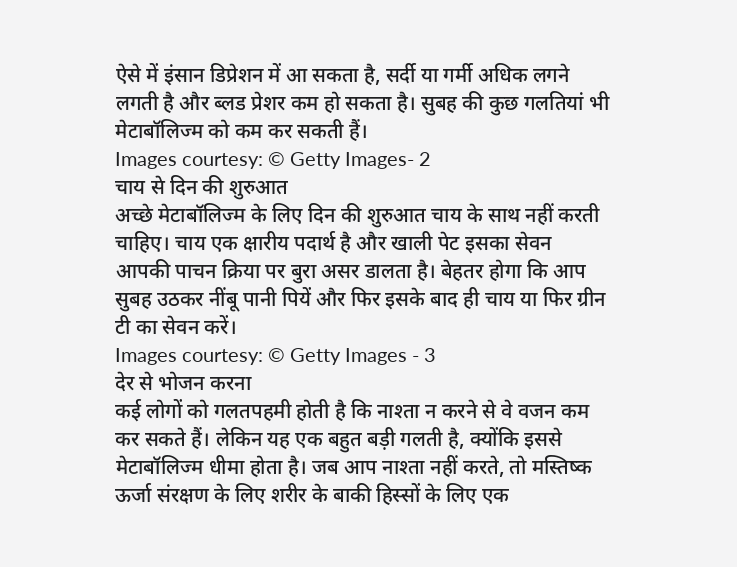ऐसे में इंसान डिप्रेशन में आ सकता है, सर्दी या गर्मी अधिक लगने लगती है और ब्लड प्रेशर कम हो सकता है। सुबह की कुछ गलतियां भी मेटाबॉलिज्म को कम कर सकती हैं।
Images courtesy: © Getty Images- 2
चाय से दिन की शुरुआत
अच्छे मेटाबॉलिज्म के लिए दिन की शुरुआत चाय के साथ नहीं करती चाहिए। चाय एक क्षारीय पदार्थ है और खाली पेट इसका सेवन आपकी पाचन क्रिया पर बुरा असर डालता है। बेहतर होगा कि आप सुबह उठकर नींबू पानी पियें और फिर इसके बाद ही चाय या फिर ग्रीन टी का सेवन करें।
Images courtesy: © Getty Images - 3
देर से भोजन करना
कई लोगों को गलतपहमी होती है कि नाश्ता न करने से वे वजन कम कर सकते हैं। लेकिन यह एक बहुत बड़ी गलती है, क्योंकि इससे मेटाबॉलिज्म धीमा होता है। जब आप नाश्ता नहीं करते, तो मस्तिष्क ऊर्जा संरक्षण के लिए शरीर के बाकी हिस्सों के लिए एक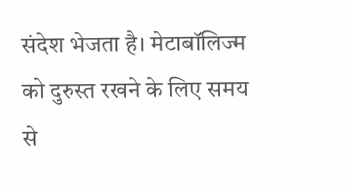संदेश भेजता है। मेटाबॉलिज्म को दुरुस्त रखने के लिए समय से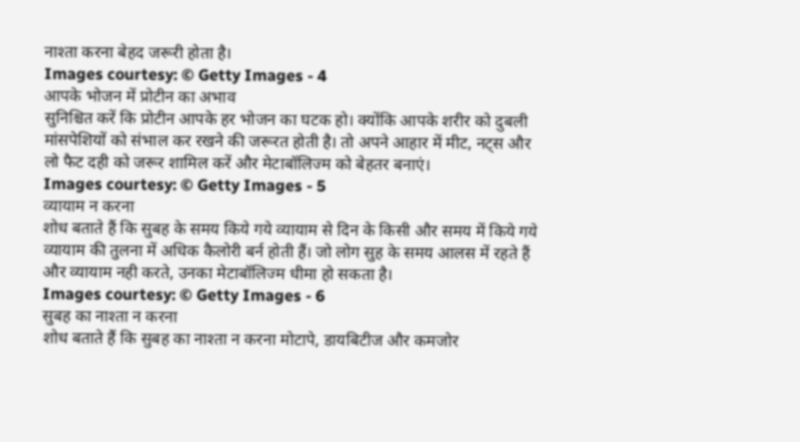नाश्ता करना बेहद जरूरी होता है।
Images courtesy: © Getty Images - 4
आपके भोजन में प्रोटीन का अभाव
सुनिश्चित करें कि प्रोटीन आपके हर भोजन का घटक हो। क्योंकि आपके शरीर को दुबली मांसपेशियों को संभाल कर रखने की जरूरत होती है। तो अपने आहार में मीट, नट्स और लो फैट दही को जरूर शामिल करें और मेटाबॉलिज्म को बेहतर बनाएं।
Images courtesy: © Getty Images - 5
व्यायाम न करना
शोध बताते हैं कि सुबह के समय किये गये व्यायाम से दिन के किसी और समय में किये गये व्यायाम की तुलना में अधिक कैलोरी बर्न होती हैं। जो लोग सुह के समय आलस में रहते हैं और व्यायाम नही करते, उनका मेटाबॉलिज्म धीमा हो सकता है।
Images courtesy: © Getty Images - 6
सुबह का नाश्ता न करना
शोध बताते हैं कि सुबह का नाश्ता न करना मोटापे, डायबिटीज और कमजोर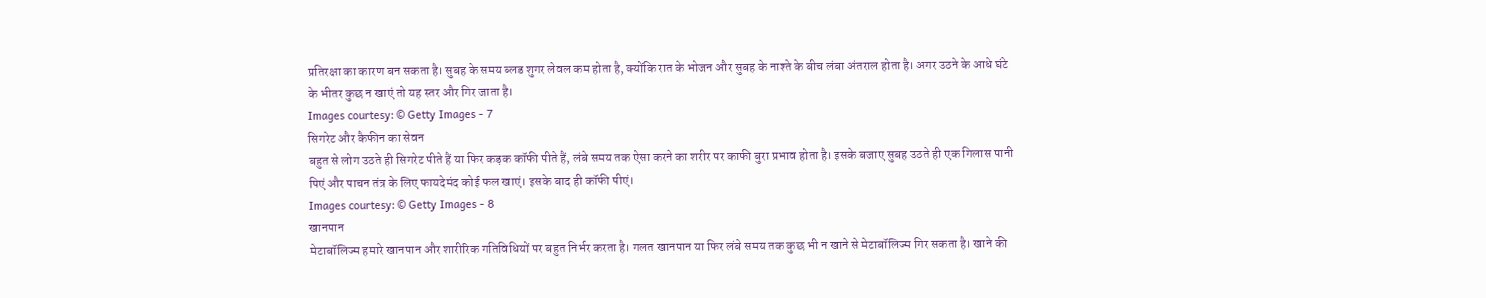प्रतिरक्षा का कारण बन सकता है। सुबह के समय ब्लड शुगर लेवल कम होता है, क्योंकि रात के भोजन और सुबह के नाश्ते के बीच लंबा अंतराल होता है। अगर उठने के आधे घंटे के भीतर कुछ न खाएं तो यह स्तर और गिर जाता है।
Images courtesy: © Getty Images - 7
सिगरेट और कैफीन का सेवन
बहुत से लोग उठते ही सिगरेट पीते हैं या फिर कड़क कॉफी पीते हैं, लंबे समय तक ऐसा करने का शरीर पर काफी बुरा प्रभाव होता है। इसके बजाए सुबह उठते ही एक गिलास पानी पिएं और पाचन तंत्र के लिए फायदेमंद कोई फल खाएं। इसके बाद ही कॉफी पीएं।
Images courtesy: © Getty Images - 8
खानपान
मेटाबॉलिज्म हमारे खानपान और शारीरिक गतिविधियों पर बहुत निर्भर करता है। गलत खानपान या फिर लंबे समय तक कुछ भी न खाने से मेटाबॉलिज्म गिर सकता है। खाने की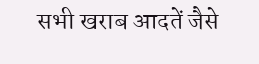सभी खराब आदतें जैसे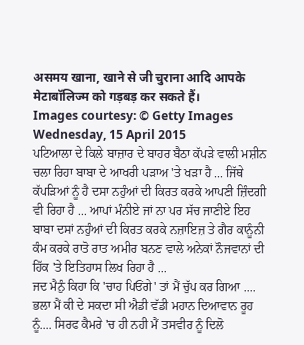असमय खाना, खाने से जी चुराना आदि आपके मेटाबॉलिज्म को गड़बड़ कर सकते हैं।
Images courtesy: © Getty Images
Wednesday, 15 April 2015
ਪਟਿਆਲਾ ਦੇ ਕਿਲੇ ਬਾਜ਼ਾਰ ਦੇ ਬਾਹਰ ਬੈਠਾ ਕੱਪੜੇ ਵਾਲੀ ਮਸ਼ੀਨ ਚਲਾ ਰਿਹਾ ਬਾਬਾ ਦੇ ਆਖਰੀ ਪੜਾਅ 'ਤੇ ਖੜਾ ਹੈ ... ਜਿੱਥੇ ਕੱਪੜਿਆਂ ਨੂੰ ਹੈ ਦਸਾ ਨਹੁੰਆਂ ਦੀ ਕਿਰਤ ਕਰਕੇ ਆਪਣੀ ਜ਼ਿੰਦਗੀ ਵੀ ਰਿਹਾ ਹੈ ... ਆਪਾਂ ਮੰਨੀਏ ਜਾਂ ਨਾ ਪਰ ਸੱਚ ਜਾਣੀਏ ਇਹ ਬਾਬਾ ਦਸਾਂ ਨਹੁੰਆਂ ਦੀ ਕਿਰਤ ਕਰਕੇ ਨਜ਼ਾਇਜ਼ ਤੇ ਗੈਰ ਕਾਨੂੰਨੀ ਕੰਮ ਕਰਕੇ ਰਾਤੋ ਰਾਤ ਅਮੀਰ ਬਨਣ ਵਾਲੇ ਅਨੇਕਾਂ ਨੌਜਵਾਨਾਂ ਦੀ ਹਿੱਕ 'ਤੇ ਇਤਿਹਾਸ ਲਿਖ ਰਿਹਾ ਹੈ ...
ਜਦ ਮੈਨੁੰ ਕਿਹਾ ਕਿ 'ਚਾਹ ਪਿਓਂਗੇ' ਤਾਂ ਮੈਂ ਚੁੱਪ ਕਰ ਗਿਆ .... ਭਲਾ ਮੈਂ ਕੀ ਦੇ ਸਕਦਾ ਸੀ ਐਡੀ ਵੱਡੀ ਮਹਾਨ ਦਿਆਵਾਨ ਰੂਹ ਨੂੰ.... ਸਿਰਫ ਕੈਮਰੇ 'ਚ ਹੀ ਨਹੀ ਮੈਂ ਤਸਵੀਰ ਨੂੰ ਦਿਲੋ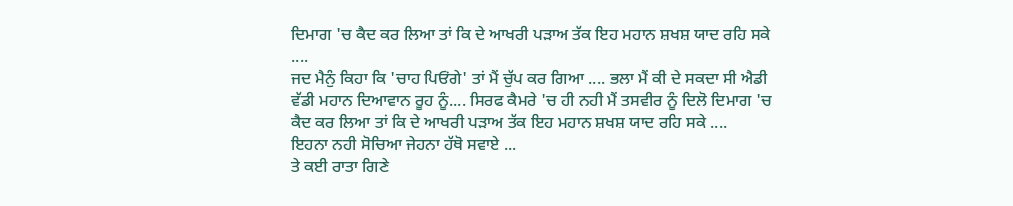ਦਿਮਾਗ 'ਚ ਕੈਦ ਕਰ ਲਿਆ ਤਾਂ ਕਿ ਦੇ ਆਖਰੀ ਪੜਾਅ ਤੱਕ ਇਹ ਮਹਾਨ ਸ਼ਖਸ਼ ਯਾਦ ਰਹਿ ਸਕੇ ....
ਜਦ ਮੈਨੁੰ ਕਿਹਾ ਕਿ 'ਚਾਹ ਪਿਓਂਗੇ' ਤਾਂ ਮੈਂ ਚੁੱਪ ਕਰ ਗਿਆ .... ਭਲਾ ਮੈਂ ਕੀ ਦੇ ਸਕਦਾ ਸੀ ਐਡੀ ਵੱਡੀ ਮਹਾਨ ਦਿਆਵਾਨ ਰੂਹ ਨੂੰ.... ਸਿਰਫ ਕੈਮਰੇ 'ਚ ਹੀ ਨਹੀ ਮੈਂ ਤਸਵੀਰ ਨੂੰ ਦਿਲੋ ਦਿਮਾਗ 'ਚ ਕੈਦ ਕਰ ਲਿਆ ਤਾਂ ਕਿ ਦੇ ਆਖਰੀ ਪੜਾਅ ਤੱਕ ਇਹ ਮਹਾਨ ਸ਼ਖਸ਼ ਯਾਦ ਰਹਿ ਸਕੇ ....
ਇਹਨਾ ਨਹੀ ਸੋਚਿਆ ਜੇਹਨਾ ਹੱਥੋ ਸਵਾਏ ...
ਤੇ ਕਈ ਰਾਤਾ ਗਿਣੇ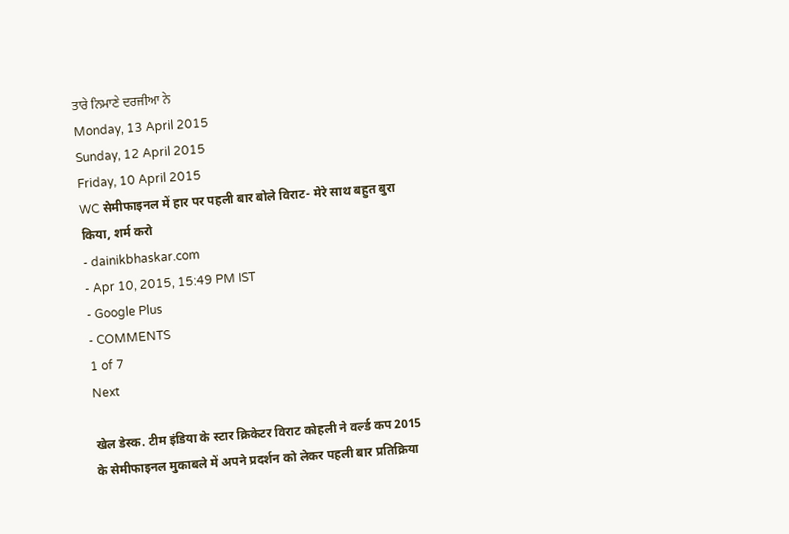ਤਾਰੇ ਨਿਮਾਣੇ ਦਰਜੀਆ ਨੇ
Monday, 13 April 2015
Sunday, 12 April 2015
Friday, 10 April 2015
WC सेमीफाइनल में हार पर पहली बार बोले विराट- मेरे साथ बहुत बुरा किया, शर्म करो
- dainikbhaskar.com
- Apr 10, 2015, 15:49 PM IST
- Google Plus
- COMMENTS
1 of 7
Next

खेल डेस्क. टीम इंडिया के स्टार क्रिकेटर विराट कोहली ने वर्ल्ड कप 2015 के सेमीफाइनल मुकाबले में अपने प्रदर्शन को लेकर पहली बार प्रतिक्रिया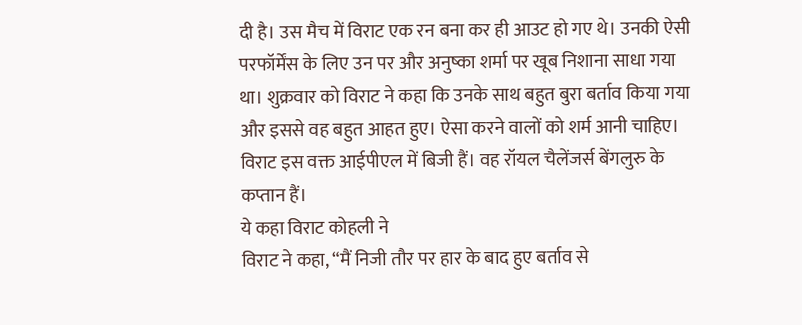दी है। उस मैच में विराट एक रन बना कर ही आउट हो गए थे। उनकी ऐसी परफॉर्मेंस के लिए उन पर और अनुष्का शर्मा पर खूब निशाना साधा गया था। शुक्रवार को विराट ने कहा कि उनके साथ बहुत बुरा बर्ताव किया गया और इससे वह बहुत आहत हुए। ऐसा करने वालों को शर्म आनी चाहिए। विराट इस वक्त आईपीएल में बिजी हैं। वह रॉयल चैलेंजर्स बेंगलुरु के कप्तान हैं।
ये कहा विराट कोहली ने
विराट ने कहा, “मैं निजी तौर पर हार के बाद हुए बर्ताव से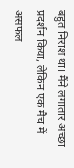बहुत निराश था। मैंने लगातार अच्छा प्रदर्शन किया, लेकिन एक मैच में असफल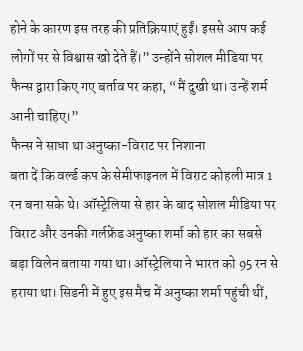होने के कारण इस तरह की प्रतिक्रियाएं हुईं। इससे आप कई लोगों पर से विश्वास खो देते हैं।” उन्होंने सोशल मीडिया पर फैन्स द्वारा किए गए बर्ताव पर कहा, “मैं दुखी था। उन्हें शर्म आनी चाहिए।”
फैन्स ने साधा था अनुष्का-विराट पर निशाना
बता दें कि वर्ल्ड कप के सेमीफाइनल में विराट कोहली मात्र 1 रन बना सके थे। ऑस्ट्रेलिया से हार के बाद सोशल मीडिया पर विराट और उनकी गर्लफ्रेंड अनुष्का शर्मा को हार का सबसे बड़ा विलेन बताया गया था। ऑस्ट्रेलिया ने भारत को 95 रन से हराया था। सिडनी में हुए इस मैच में अनुष्का शर्मा पहुंची थीं,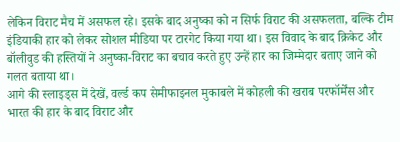लेकिन विराट मैच में असफल रहे। इसके बाद अनुष्का को न सिर्फ विराट की असफलता, बल्कि टीम इंडियाकी हार को लेकर सोशल मीडिया पर टारगेट किया गया था। इस विवाद के बाद क्रिकेट और बॉलीवुड की हस्तियों ने अनुष्का-विराट का बचाव करते हुए उन्हें हार का जिम्मेदार बताए जाने को गलत बताया था।
आगे की स्लाइड्स में देखें, वर्ल्ड कप सेमीफाइनल मुकाबले में कोहली की खराब परफॉर्मेंस और भारत की हार के बाद विराट और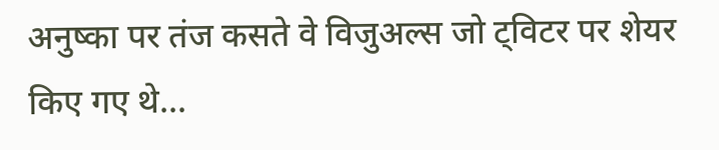अनुष्का पर तंज कसते वे विजुअल्स जो ट्विटर पर शेयर किए गए थे...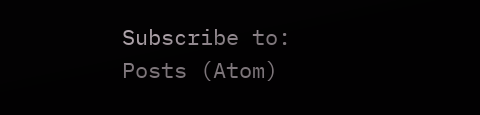Subscribe to:
Posts (Atom)